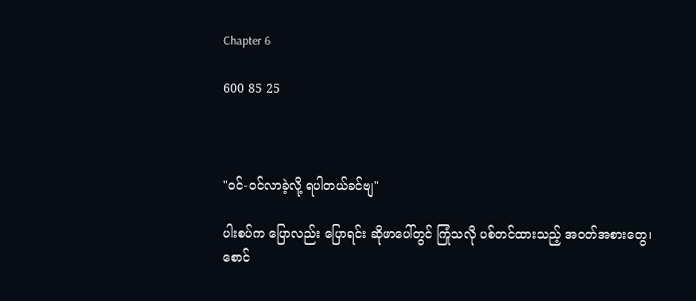Chapter 6

600 85 25



"ဝင်-ဝင်လာခဲ့လို့ ရပါတယ်ခင်ဗျ"

ပါးစပ်က ပြောလည်း ပြောရင်း ဆိုဖာပေါ်တွင် ကြုံသလို ပစ်တင်ထားသည့် အဝတ်အစားတွေ၊ စောင်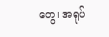တွေ၊ အရုပ်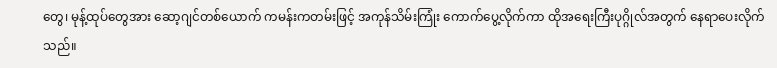တွေ၊ မုန့်ထုပ်တွေအား ဆော့ဂျင်တစ်ယောက် ကမန်းကတမ်းဖြင့် အကုန်သိမ်းကြုံး ကောက်ပွေ့လိုက်ကာ ထိုအရေးကြီးပုဂ္ဂိုလ်အတွက် နေရာပေးလိုက်သည်။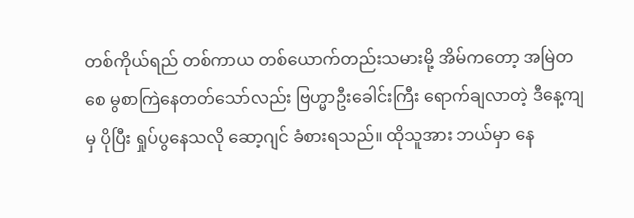တစ်ကိုယ်ရည် တစ်ကာယ တစ်ယောက်တည်းသမားမို့ အိမ်ကတော့ အမြဲတစေ မွစာကြဲနေတတ်သော်လည်း ဗြဟ္မာဦးခေါင်းကြီး ရောက်ချလာတဲ့ ဒီနေ့ကျမှ ပိုပြီး ရှုပ်ပွနေသလို ဆော့ဂျင် ခံစားရသည်။ ထိုသူအား ဘယ်မှာ နေ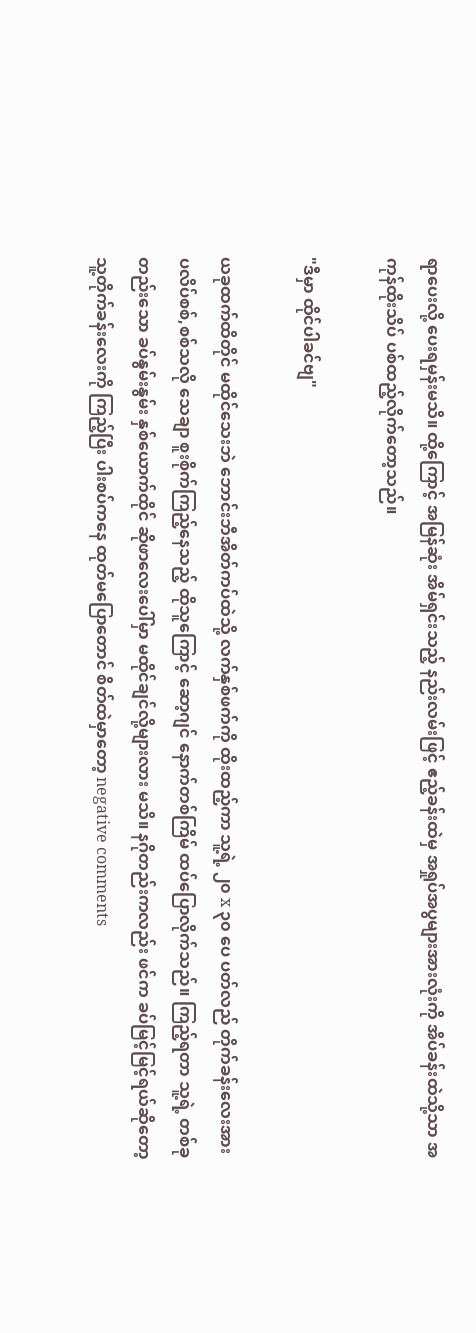ရာပေးလို့ ပေးရမှန်းမသိ။ ထို့ကြောင့် အမြန်ဆုံး အိမ်ရှင်းသည့် နည်းလမ်းဖြင့် ဧည့်ခန်းထဲမှ အရှုပ်အပွများအားလုံးကို အိပ်ခန်းထဲသို့သာ အကုန်ထိုးသိပ် ပစ်ထည့်လိုက်တော့သည်။

"ဒီမှာ ထိုင်ပါခင်ဗျ"

ယခုထက်ထိတိုင် မထိုင်သေးဘဲ ဘောင်းဘီအိတ်ကပ်ထဲသို့ လက်နှစ်ဖက်ကို ထိုးထည့်ကာ သူ့ရဲ့ ၂၀ x ၃၀ ပေ ပတ်လည် တိုက်ခန်းလေးအား ပလိပ်စစ်,စစ်သလို သေချာ စူးစိုက်ကြည့်နေသည့် ထိုသူကြောင့် ဆော့ဂျင် နောက်တစ်ကြိမ် ထပ်ပြောလိုက်သည်။ ကြည့်ရတာ သူ့ရဲ့ တစ်ခုတည်းသော ခပ်နွမ်းနွမ်း နှစ်ယောက်ထိုင် ဆိုဖာလေးပေါ်မှာ မထိုင်ချင်လို့များလား မသိ။ နဂိုတည်းကလည်း ဖင်က ခပ်မြင့်မြင့်ရယ်ဆိုတော့ သူ့တိုက်ခန်းလေးကို ကြည့်ပြီး ပါးစပ်ကနေ ထုတ်မပြောတောင် စိတ်ထဲမှာတော့ negative comments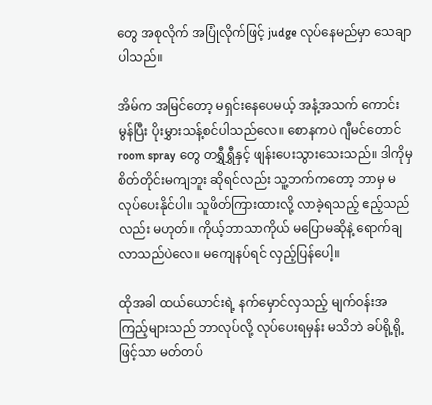တွေ အစုလိုက် အပြုံလိုက်ဖြင့် judge လုပ်နေမည်မှာ သေချာပါသည်။

အိမ်က အမြင်တော့ မရှင်းနေပေမယ့် အနံ့အသက် ကောင်းမွန်ပြီး ပိုးမွှားသန့်စင်ပါသည်လေ။ စောနကပဲ ဂျီမင်တောင် room spray တွေ တရွှီရွှီနှင့် ဖျန်းပေးသွားသေးသည်။ ဒါကိုမှ စိတ်တိုင်းမကျဘူး ဆိုရင်လည်း သူ့ဘက်ကတော့ ဘာမှ မလုပ်ပေးနိုင်ပါ။ သူဖိတ်ကြားထားလို့ လာခဲ့ရသည့် ဧည့်သည်လည်း မဟုတ်။ ကိုယ့်ဘာသာကိုယ် မပြောမဆိုနဲ့ ရောက်ချလာသည်ပဲလေ။ မကျေနပ်ရင် လှည့်ပြန်ပေါ့။

ထိုအခါ ထယ်ယောင်းရဲ့ နက်မှောင်လှသည့် မျက်ဝန်းအကြည့်များသည် ဘာလုပ်လို့ လုပ်ပေးရမှန်း မသိဘဲ ခပ်ရို့ရို့ဖြင့်သာ မတ်တပ်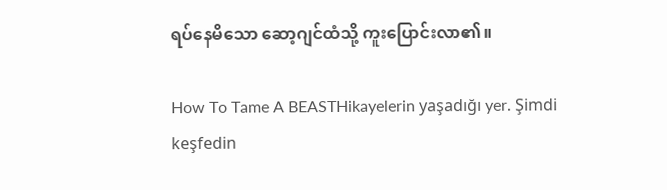ရပ်နေမိသော ဆော့ဂျင်ထံသို့ ကူးပြောင်းလာ၏။

How To Tame A BEASTHikayelerin yaşadığı yer. Şimdi keşfedin